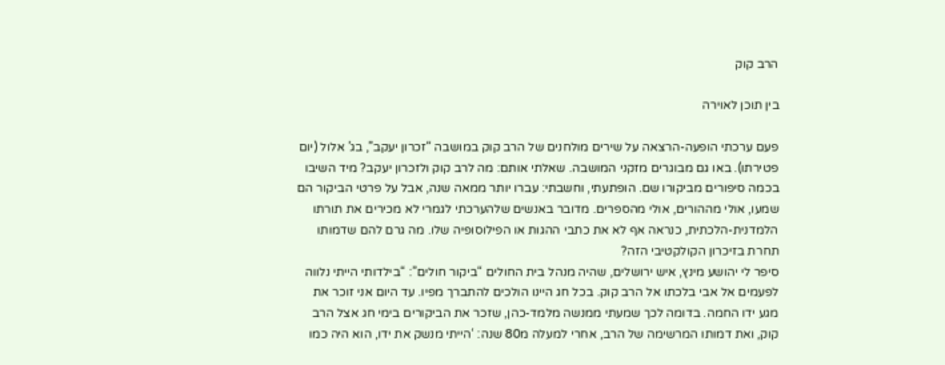הרב קוק

בין תוכן לאוירה

פעם ערכתי הופעה-הרצאה על שירים מולחנים של הרב קוק במושבה “זכרון יעקב”, בג’ אלול (יום פטירתו). באו גם מבוגרים מזקני המושבה. שאלתי אותם: מה לרב קוק ולזכרון יעקב? מיד השיבו בכמה סיפורים מביקורו שם. הופתעתי, וחשבתי: עברו יותר ממאה שנה, אבל על פרטי הביקור הם שמעו, אולי מההורים, אולי מהספרים. מדובר באנשים שלהערכתי לגמרי לא מכירים את תורתו הלמדנית-הלכתית, כנראה אף לא את כתבי ההגות או הפילוסופיה שלו. מה גרם להם שדמותו תחרת בזיכרון הקולקטיבי הזה?
סיפר לי יהושע מינץ, איש ירושלים, שהיה מנהל בית החולים “ביקור חולים”: “בילדותי הייתי נלווה לפעמים אל אבי בלכתו אל הרב קוק. בכל חג היינו הולכים להתברך מפיו. עד היום אני זוכר את מגע ידו החמה. בדומה לכך שמעתי ממנשה מלמד-כהן, שזכר את הביקורים בימי חג אצל הרב קוק, ואת דמותו המרשימה של הרב, אחרי למעלה מ80 שנה: ‘הייתי מנשק את ידו, הוא היה כמו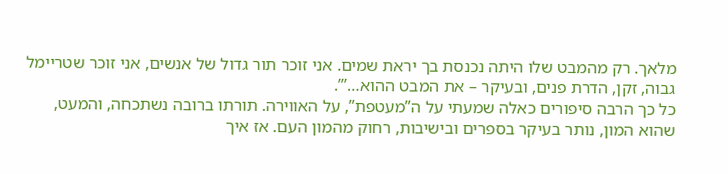מלאך. רק מהמבט שלו היתה נכנסת בך יראת שמים. אני זוכר תור גדול של אנשים, אני זוכר שטריימל גבוה, זקן, הדרת פנים, ובעיקר – את המבט ההוא…’”.
כל כך הרבה סיפורים כאלה שמעתי על ה”מעטפת”, על האווירה. תורתו ברובה נשתכחה, והמעט, שהוא המון, נותר בעיקר בספרים ובישיבות, רחוק מהמון העם. אז איך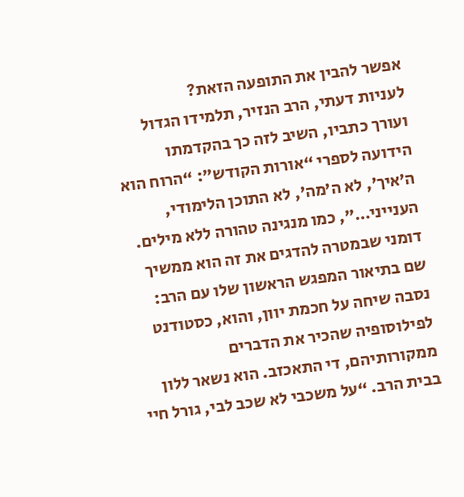אפשר להבין את התופעה הזאת?
לעניות דעתי, הרב הנזיר, תלמידו הגדול ועורך כתביו, השיב לזה כך בהקדמתו הידועה לספרי “אורות הקודש”: “הרוח הוא ה’איך’, לא ה’מה’, לא התוכן הלימודי, הענייני…”, כמו מנגינה טהורה ללא מילים. דומני שבמטרה להדגים את זה הוא ממשיך שם בתיאור המפגש הראשון שלו עם הרב: נסבה שיחה על חכמת יוון, והוא, כסטודנט לפילוסופיה שהכיר את הדברים ממקורותיהם, די התאכזב. הוא נשאר ללון בבית הרב. “על משכבי לא שכב לבי, גורל חיי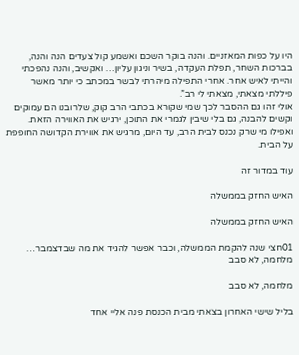היו על כפות המאזניים. והנה בוקר השכם ואשמע קול צעדים הנה והנה, בברכות השחר, תפלת העקדה, בשיר וניגון עליון… ואקשיב, והנה נהפכתי והייתי לאיש אחר. אחרי התפילה מיהרתי לבשר במכתב כי יותר מאשר פיללתי מצאתי, מצאתי לי רב”.
אולי זהו גם ההסבר לכך שמי שקורא בכתבי הרב קוק, שלרובנו הם עמוקים וקשים להבנה, גם בלי שיבין לגמרי את התוכן, ירגיש את האווירה הזאת. ואפילו מי שרק נכנס לבית הרב, עד היום, מרגיש את אווירת הקדושה החופפת על הבית.

עוד במדור זה

האיש החזק בממשלה

האיש החזק בממשלה

01חצי שנה להקמת הממשלה, וכבר אפשר להגיד את מה שבדצמבר…
מלחמה, לא סבב

מלחמה, לא סבב

בליל שישי האחרון בצאתי מבית הכנסת פנה אליי אחד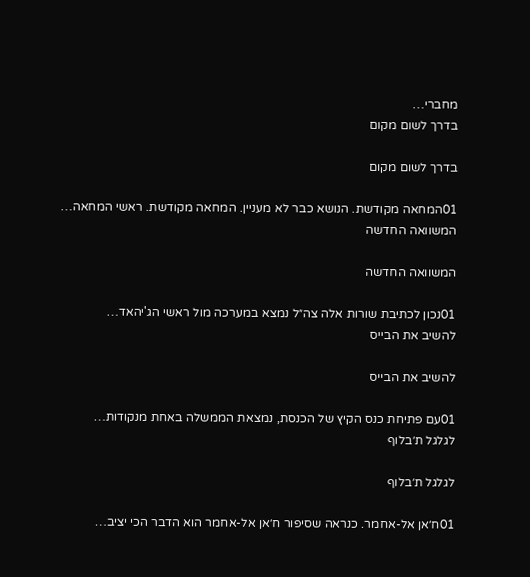מחברי…
בדרך לשום מקום

בדרך לשום מקום

01המחאה מקודשת. הנושא כבר לא מעניין. המחאה מקודשת. ראשי המחאה…
המשוואה החדשה

המשוואה החדשה

01נכון לכתיבת שורות אלה צה״ל נמצא במערכה מול ראשי הג'יהאד…
להשיב את הבייס

להשיב את הבייס

01עם פתיחת כנס הקיץ של הכנסת, נמצאת הממשלה באחת מנקודות…
לגלגל ת׳בלוף

לגלגל ת׳בלוף

01ח׳אן אל-אחמר. כנראה שסיפור ח׳אן אל-אחמר הוא הדבר הכי יציב…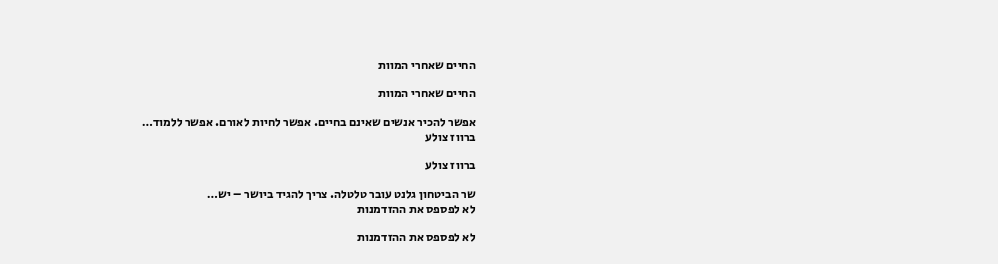החיים שאחרי המוות

החיים שאחרי המוות

אפשר להכיר אנשים שאינם בחיים. אפשר לחיות לאורם. אפשר ללמוד…
ברווז צולע

ברווז צולע

שר הביטחון גלנט עובר טלטלה. צריך להגיד ביושר – יש…
לא לפספס את ההזדמנות

לא לפספס את ההזדמנות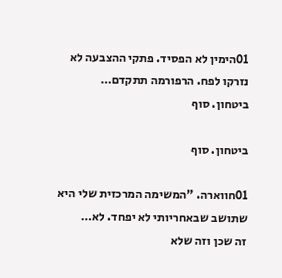01הימין לא הפסיד. פתקי ההצבעה לא נזרקו לפח. הרפורמה תתקדם…
ביטחון. סוף

ביטחון. סוף

01חווארה. "המשימה המרכזית שלי היא שתושב שבאחריותי לא יפחד. לא…
זה שכן וזה שלא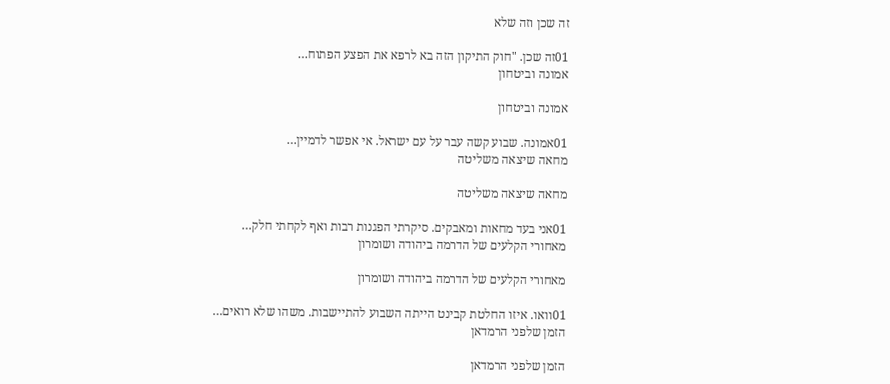זה שכן וזה שלא

01זה שכן. "חוק התיקון הזה בא לרפא את הפצע הפתוח…
אמונה וביטחון

אמונה וביטחון

01אמונה. שבוע קשה עבר על עם ישראל. אי אפשר לדמיין…
מחאה שיצאה משליטה

מחאה שיצאה משליטה

01אני בעד מחאות ומאבקים. סיקרתי הפגנות רבות ואף לקחתי חלק…
מאחורי הקלעים של הדרמה ביהודה ושומרון

מאחורי הקלעים של הדרמה ביהודה ושומרון

01וואו. איזו החלטת קבינט הייתה השבוע להתיישבות. משהו שלא רואים…
הזמן שלפני הרמדאן

הזמן שלפני הרמדאן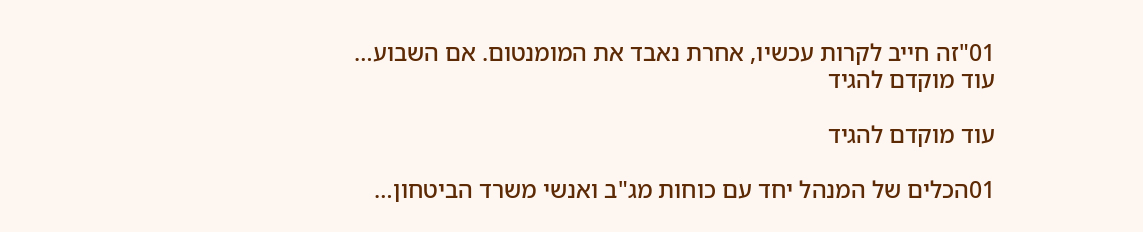01"זה חייב לקרות עכשיו, אחרת נאבד את המומנטום. אם השבוע…
עוד מוקדם להגיד

עוד מוקדם להגיד

01הכלים של המנהל יחד עם כוחות מג"ב ואנשי משרד הביטחון…